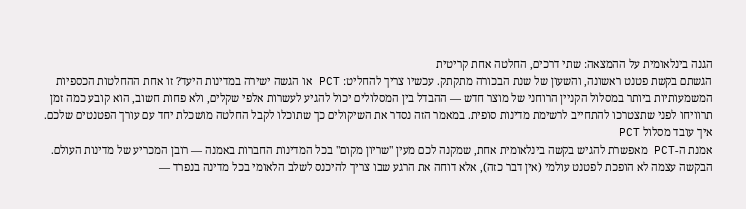הגנה בינלאומית על ההמצאה: שתי דרכים, החלטה אחת קריטית
הגשתם בקשת פטנט ראשונה, והשעון של שנת הבכורה מתקתק. עכשיו צריך להחליט: PCT או הגשה ישירה במדינות היעד? זו אחת ההחלטות הכספיות המשמעותיות ביותר במסלול הקניין הרוחני של מוצר חדש — ההבדל בין המסלולים יכול להגיע לעשרות אלפי שקלים, ולא פחות חשוב, הוא קובע כמה זמן תרוויחו לפני שתצטרכו להתחייב לרשימת מדינות סופית. במאמר הזה נסדר את השיקולים כך שתוכלו לקבל החלטה מושכלת יחד עם עורך הפטנטים שלכם.
איך עובד מסלול PCT
אמנת ה-PCT מאפשרת להגיש בקשה בינלאומית אחת, שמקנה לכם מעין "שריון מקום" בכל המדינות החברות באמנה — רובן המכריע של מדינות העולם. הבקשה עצמה לא הופכת לפטנט עולמי (אין דבר כזה), אלא דוחה את הרגע שבו צריך להיכנס לשלב הלאומי בכל מדינה בנפרד —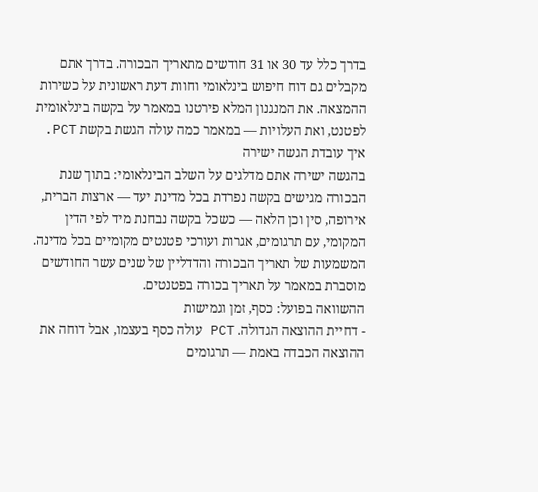בדרך כלל עד 30 או 31 חודשים מתאריך הבכורה. בדרך אתם מקבלים גם דוח חיפוש בינלאומי וחוות דעת ראשונית על כשירות ההמצאה. את המנגנון המלא פירטנו במאמר על בקשה בינלאומית לפטנט, ואת העלויות — במאמר כמה עולה הגשת בקשת PCT.
איך עובדת הגשה ישירה
בהגשה ישירה אתם מדלגים על השלב הבינלאומי: בתוך שנת הבכורה מגישים בקשה נפרדת בכל מדינת יעד — ארצות הברית, אירופה, סין וכן הלאה — כשכל בקשה נבחנת מיד לפי הדין המקומי, עם תרגומים, אגרות ועורכי פטנטים מקומיים בכל מדינה. המשמעות של תאריך הבכורה והדדליין של שנים עשר החודשים מוסברת במאמר על תאריך בכורה בפטנטים.
ההשוואה בפועל: כסף, זמן וגמישות
- דחיית ההוצאה הגדולה. PCT עולה כסף בעצמו, אבל דוחה את ההוצאה הכבדה באמת — תרגומים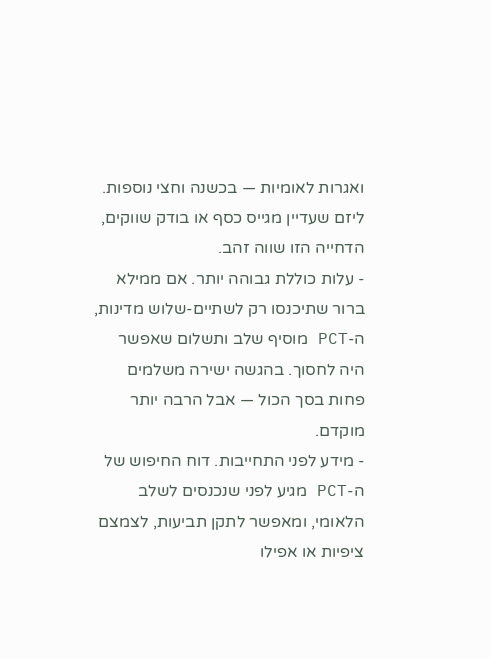ואגרות לאומיות — בכשנה וחצי נוספות. ליזם שעדיין מגייס כסף או בודק שווקים, הדחייה הזו שווה זהב.
- עלות כוללת גבוהה יותר. אם ממילא ברור שתיכנסו רק לשתיים-שלוש מדינות, ה-PCT מוסיף שלב ותשלום שאפשר היה לחסוך. בהגשה ישירה משלמים פחות בסך הכול — אבל הרבה יותר מוקדם.
- מידע לפני התחייבות. דוח החיפוש של ה-PCT מגיע לפני שנכנסים לשלב הלאומי, ומאפשר לתקן תביעות, לצמצם ציפיות או אפילו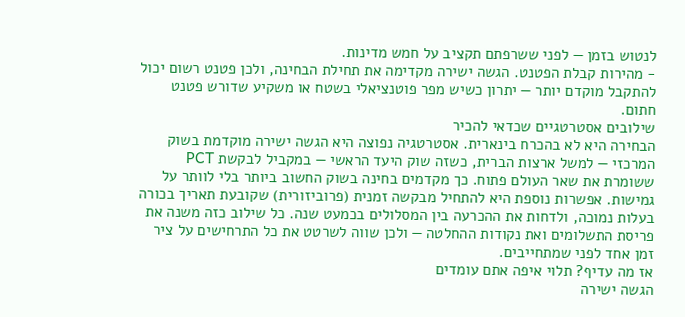לנטוש בזמן — לפני ששרפתם תקציב על חמש מדינות.
- מהירות קבלת הפטנט. הגשה ישירה מקדימה את תחילת הבחינה, ולכן פטנט רשום יכול להתקבל מוקדם יותר — יתרון כשיש מפר פוטנציאלי בשטח או משקיע שדורש פטנט חתום.
שילובים אסטרטגיים שכדאי להכיר
הבחירה היא לא בהכרח בינארית. אסטרטגיה נפוצה היא הגשה ישירה מוקדמת בשוק המרכזי — למשל ארצות הברית, כשזה שוק היעד הראשי — במקביל לבקשת PCT ששומרת את שאר העולם פתוח. כך מקדמים בחינה בשוק החשוב ביותר בלי לוותר על גמישות. אפשרות נוספת היא להתחיל מבקשה זמנית (פרוביזורית) שקובעת תאריך בכורה בעלות נמוכה, ולדחות את ההכרעה בין המסלולים בכמעט שנה. כל שילוב כזה משנה את פריסת התשלומים ואת נקודות ההחלטה — ולכן שווה לשרטט את כל התרחישים על ציר זמן אחד לפני שמתחייבים.
אז מה עדיף? תלוי איפה אתם עומדים
הגשה ישירה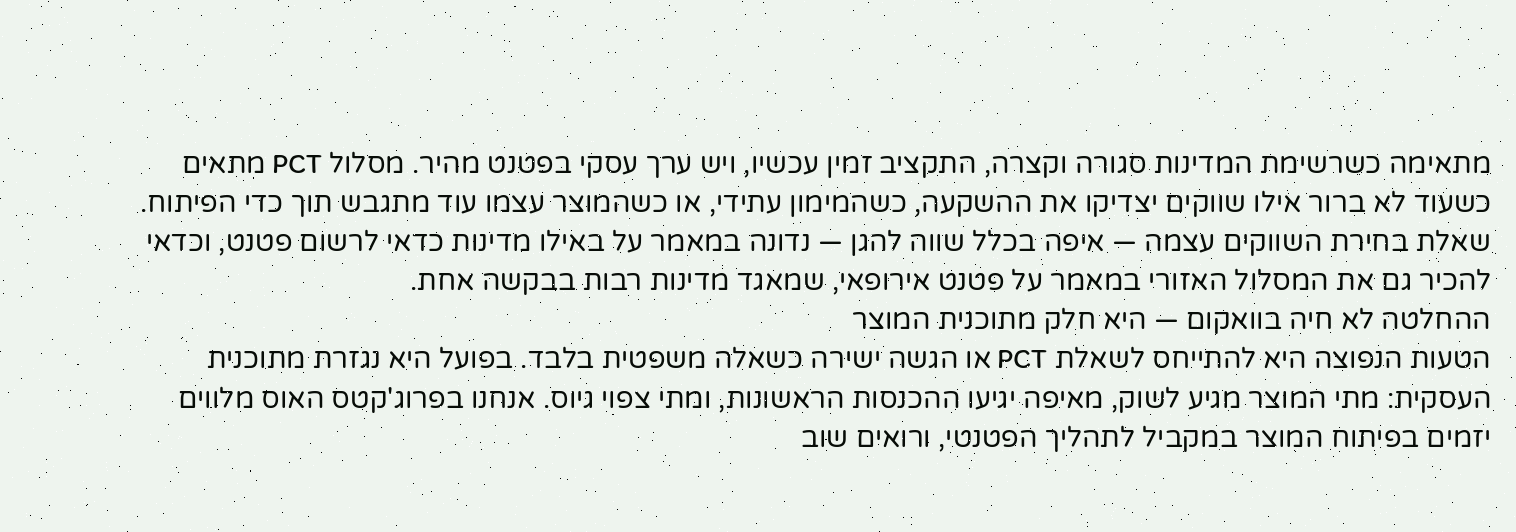מתאימה כשרשימת המדינות סגורה וקצרה, התקציב זמין עכשיו, ויש ערך עסקי בפטנט מהיר. מסלול PCT מתאים כשעוד לא ברור אילו שווקים יצדיקו את ההשקעה, כשהמימון עתידי, או כשהמוצר עצמו עוד מתגבש תוך כדי הפיתוח. שאלת בחירת השווקים עצמה — איפה בכלל שווה להגן — נדונה במאמר על באילו מדינות כדאי לרשום פטנט, וכדאי להכיר גם את המסלול האזורי במאמר על פטנט אירופאי, שמאגד מדינות רבות בבקשה אחת.
ההחלטה לא חיה בוואקום — היא חלק מתוכנית המוצר
הטעות הנפוצה היא להתייחס לשאלת PCT או הגשה ישירה כשאלה משפטית בלבד. בפועל היא נגזרת מתוכנית העסקית: מתי המוצר מגיע לשוק, מאיפה יגיעו ההכנסות הראשונות, ומתי צפוי גיוס. אנחנו בפרוג'קטס האוס מלווים יזמים בפיתוח המוצר במקביל לתהליך הפטנטי, ורואים שוב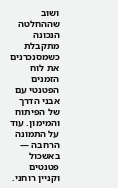ושוב שההחלטה הנכונה מתקבלת כשמסנכרנים את לוח הזמנים הפטנטי עם אבני הדרך של הפיתוח והמימון. עוד על התמונה הרחבה — באשכול פטנטים וקניין רוחני.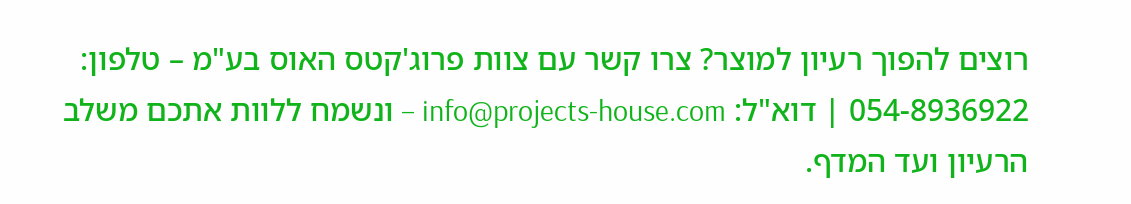רוצים להפוך רעיון למוצר? צרו קשר עם צוות פרוג'קטס האוס בע"מ – טלפון: 054-8936922 | דוא"ל: info@projects-house.com – ונשמח ללוות אתכם משלב הרעיון ועד המדף.